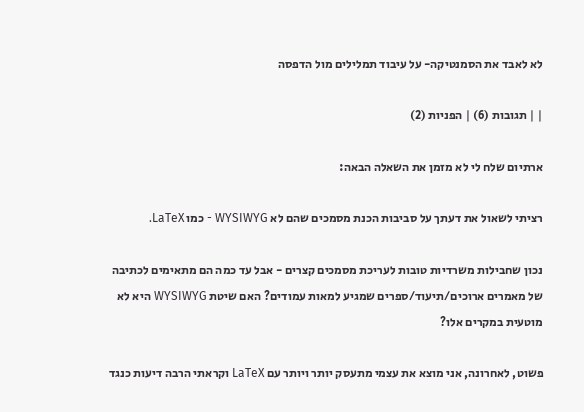לא לאבד את הסמנטיקה- על עיבוד תמלילים מול הדפסה

| | תגובות (6) | הפניות (2)

ארתיום שלח לי לא מזמן את השאלה הבאה:

רציתי לשאול את דעתך על סביבות הכנת מסמכים שהם לא WYSIWYG - כמו LaTeX.

נכון שחבילות משרדיות טובות לעריכת מסמכים קצרים - אבל עד כמה הם מתאימים לכתיבה של מאמרים ארוכים/תיעוד/ספרים שמגיע למאות עמודים? האם שיטת WYSIWYG היא לא מוטעית במקרים אלו?

פשוט, לאחרונה, אני מוצא את עצמי מתעסק יותר ויותר עם LaTeX וקראתי הרבה דיעות כנגד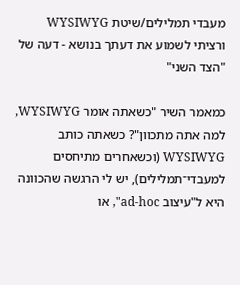מעבדי תמלילים/שיטת WYSIWYG ורציתי לשמוע את דעתך בנושא - דעה של "הצד השני"

כמאמר השיר "כשאתה אומר WYSIWYG, למה אתה מתכוון"? כשאתה כותב WYSIWYG (וכשאחרים מתיחסים למעבדי־תמלילים), יש לי הרגשה שהכוונה היא ל"עיצוב ad-hoc", או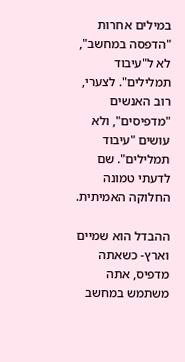במילים אחרות "הדפסה במחשב", לא ל"עיבוד תמלילים". לצערי, רוב האנשים "מדפיסים", ולא עושים "עיבוד תמלילים". שם לדעתי טמונה החלוקה האמיתית.

ההבדל הוא שמיים וארץ- כשאתה מדפיס, אתה משתמש במחשב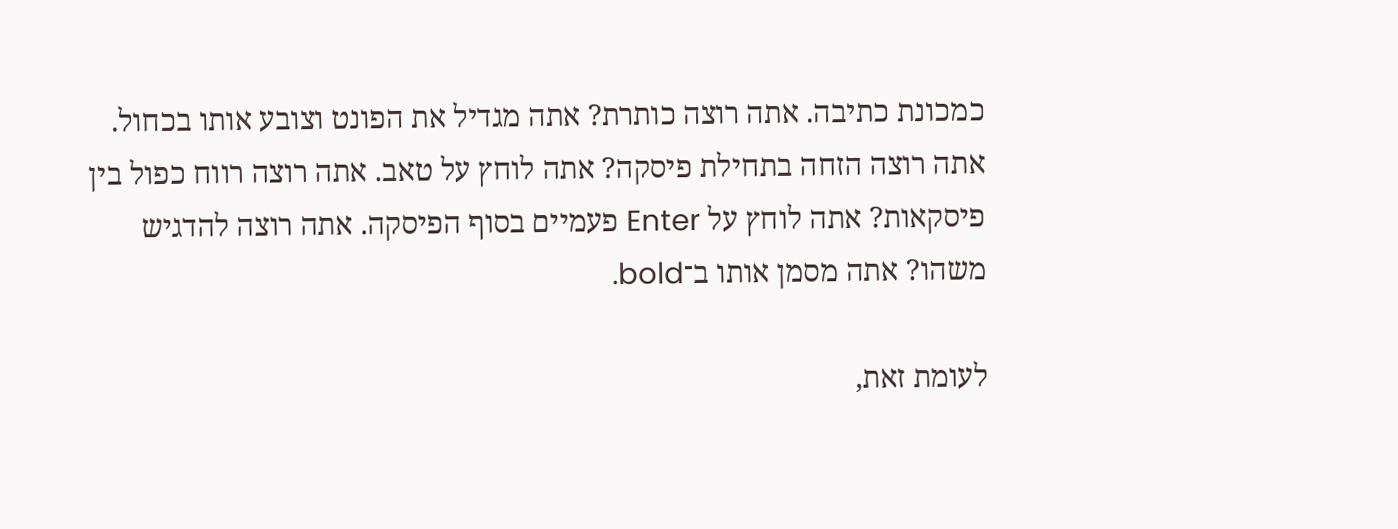כמכונת כתיבה. אתה רוצה כותרת? אתה מגדיל את הפונט וצובע אותו בכחול. אתה רוצה הזחה בתחילת פיסקה? אתה לוחץ על טאב. אתה רוצה רווח כפול בין פיסקאות? אתה לוחץ על Enter פעמיים בסוף הפיסקה. אתה רוצה להדגיש משהו? אתה מסמן אותו ב־bold.

לעומת זאת,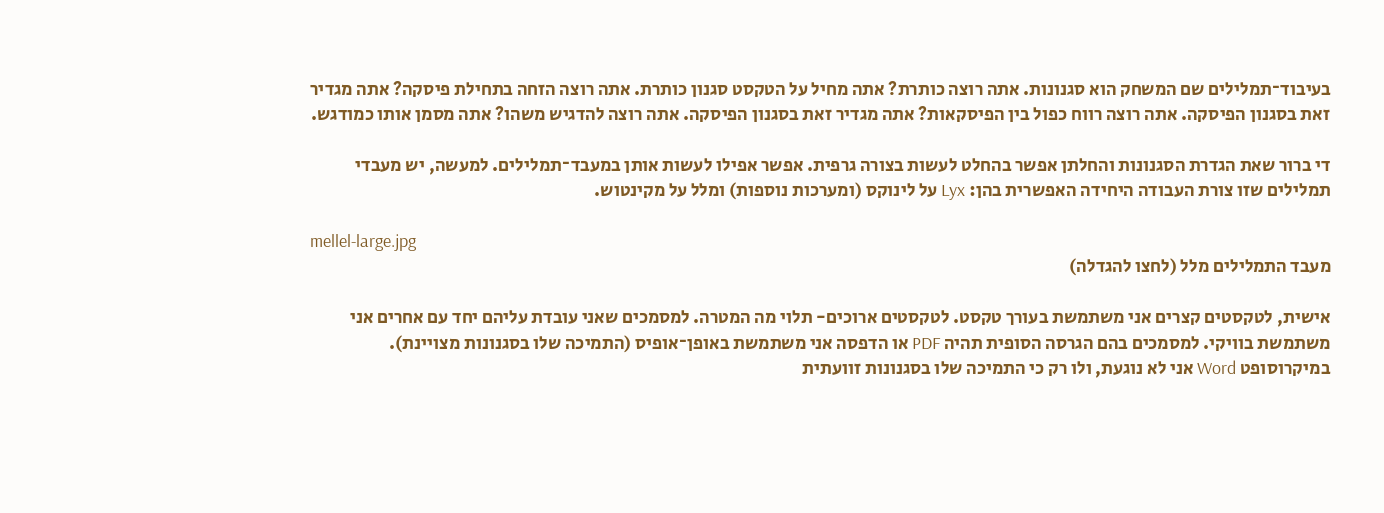בעיבוד־תמלילים שם המשחק הוא סגנונות. אתה רוצה כותרת? אתה מחיל על הטקסט סגנון כותרת. אתה רוצה הזחה בתחילת פיסקה? אתה מגדיר זאת בסגנון הפיסקה. אתה רוצה רווח כפול בין הפיסקאות? אתה מגדיר זאת בסגנון הפיסקה. אתה רוצה להדגיש משהו? אתה מסמן אותו כמודגש.

די ברור שאת הגדרת הסגנונות והחלתן אפשר בהחלט לעשות בצורה גרפית. אפשר אפילו לעשות אותן במעבד־תמלילים. למעשה, יש מעבדי תמלילים שזו צורת העבודה היחידה האפשרית בהן: Lyx על לינוקס (ומערכות נוספות) ומלל על מקינטוש.

mellel-large.jpg
מעבד התמלילים מלל (לחצו להגדלה)

אישית, לטקסטים קצרים אני משתמשת בעורך טקסט. לטקסטים ארוכים- תלוי מה המטרה. למסמכים שאני עובדת עליהם יחד עם אחרים אני משתמשת בוויקי. למסמכים בהם הגרסה הסופית תהיה PDF או הדפסה אני משתמשת באופן־אופיס (התמיכה שלו בסגנונות מצויינת).
במיקרוסופט Word אני לא נוגעת, ולו רק כי התמיכה שלו בסגנונות זוועתית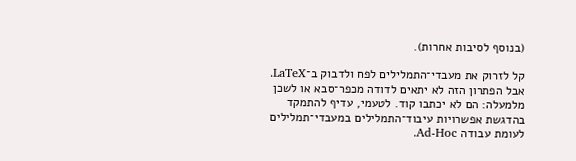(בנוסף לסיבות אחרות).

קל לזרוק את מעבדי־התמלילים לפח ולדבוק ב־LaTeX. אבל הפתרון הזה לא יתאים לדודה מכפר־סבא או לשכן מלמעלה: הם לא יכתבו קוד. לטעמי, עדיף להתמקד בהדגשת אפשרויות עיבוד־התמלילים במעבדי־תמלילים לעומת עבודה Ad-Hoc.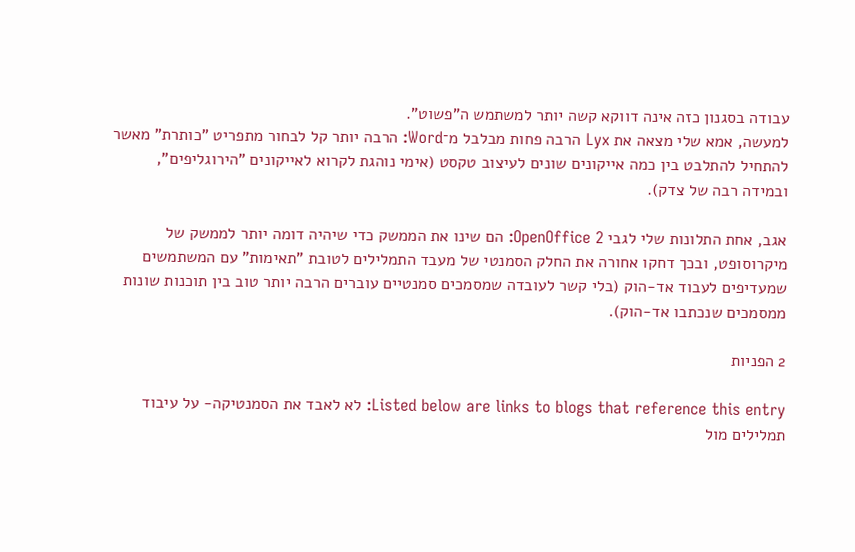עבודה בסגנון כזה אינה דווקא קשה יותר למשתמש ה"פשוט".
למעשה, אמא שלי מצאה את Lyx הרבה פחות מבלבל מ־Word: הרבה יותר קל לבחור מתפריט "כותרת" מאשר להתחיל להתלבט בין כמה אייקונים שונים לעיצוב טקסט (אימי נוהגת לקרוא לאייקונים "הירוגליפים", ובמידה רבה של צדק).

אגב, אחת התלונות שלי לגבי OpenOffice 2: הם שינו את הממשק כדי שיהיה דומה יותר לממשק של מיקרוסופט, ובכך דחקו אחורה את החלק הסמנטי של מעבד התמלילים לטובת "תאימות" עם המשתמשים שמעדיפים לעבוד אד-הוק (בלי קשר לעובדה שמסמכים סמנטיים עוברים הרבה יותר טוב בין תוכנות שונות ממסמכים שנכתבו אד-הוק).

2 הפניות

Listed below are links to blogs that reference this entry: לא לאבד את הסמנטיקה- על עיבוד תמלילים מול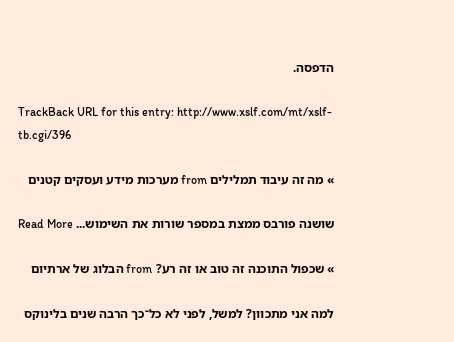הדפסה.

TrackBack URL for this entry: http://www.xslf.com/mt/xslf-tb.cgi/396

» מה זה עיבוד תמלילים from מערכות מידע ועסקים קטנים

שושנה פורבס ממצת במספר שורות את השימוש... Read More

» שכפול התוכנה זה טוב או זה רע? from הבלוג של ארתיום

למה אני מתכוון? למשל, לפני לא כל־כך הרבה שנים בלינוקס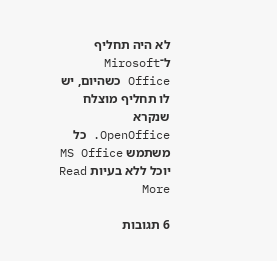לא היה תחליף ל־Mirosoft Office כשהיום, יש לו תחליף מוצלח שנקרא OpenOffice. כל משתמש MS Office יוכל ללא בעיות Read More

6 תגובות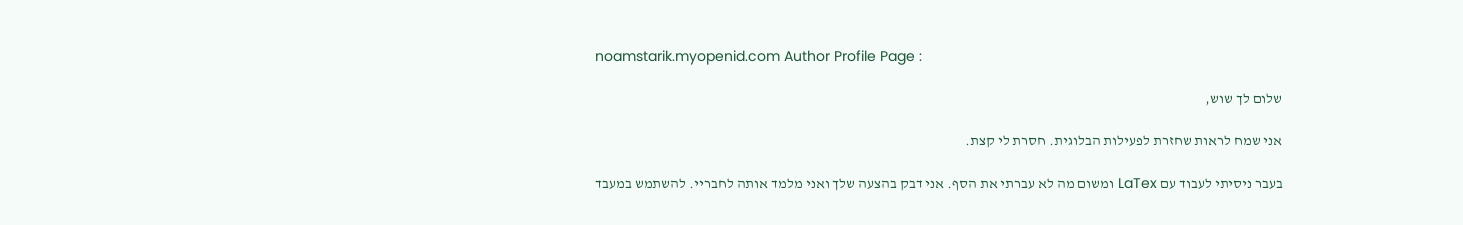noamstarik.myopenid.com Author Profile Page :

שלום לך שוש,

אני שמח לראות שחזרת לפעילות הבלוגית. חסרת לי קצת.

בעבר ניסיתי לעבוד עם LaTex ומשום מה לא עברתי את הסף. אני דבק בהצעה שלך ואני מלמד אותה לחבריי. להשתמש במעבד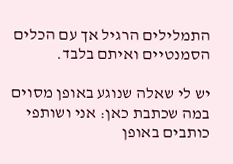התמלילים הרגיל אך עם הכלים הסמנטיים ואיתם בלבד.

יש לי שאלה שנוגע באופן מסוים במה שכתבת כאן: אני ושותפי כותבים באופן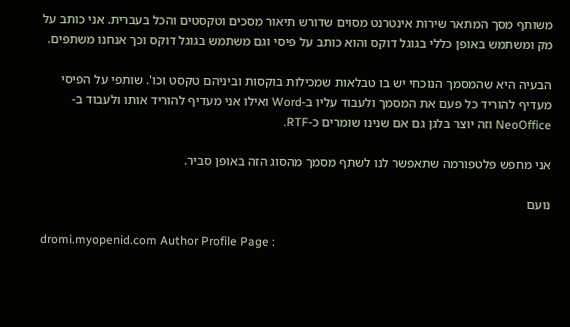משותף מסך המתאר שירות אינטרנט מסוים שדורש תיאור מסכים וטקסטים והכל בעברית. אני כותב על מק ומשתמש באופן כללי בגוגל דוקס והוא כותב על פיסי וגם משתמש בגוגל דוקס וכך אנחנו משתפים.

הבעיה היא שהמסמך הנוכחי יש בו טבלאות שמכילות בוקסות וביניהם טקסט וכו'. שותפי על הפיסי מעדיף להוריד כל פעם את המסמך ולעבוד עליו ב-Word ואילו אני מעדיף להוריד אותו ולעבוד ב-NeoOffice וזה יוצר בלגן גם אם שנינו שומרים כ-RTF.

אני מחפש פלטפורמה שתאפשר לנו לשתף מסמך מהסוג הזה באופן סביר.

נועם

dromi.myopenid.com Author Profile Page :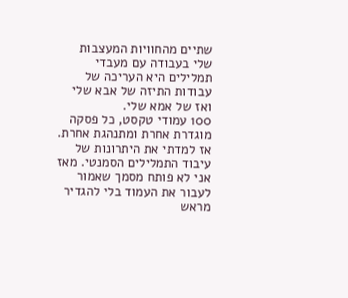שתיים מהחוויות המעצבות שלי בעבודה עם מעבדי תמלילים היא העריכה של עבודות התיזה של אבא שלי ואז של אמא שלי.
100 עמודי טקסט, כל פסקה מוגדרת אחרת ומתנהגת אחרת.
אז למדתי את היתרונות של עיבוד התמלילים הסמנטי. מאז אני לא פותח מסמך שאמור לעבור את העמוד בלי להגדיר מראש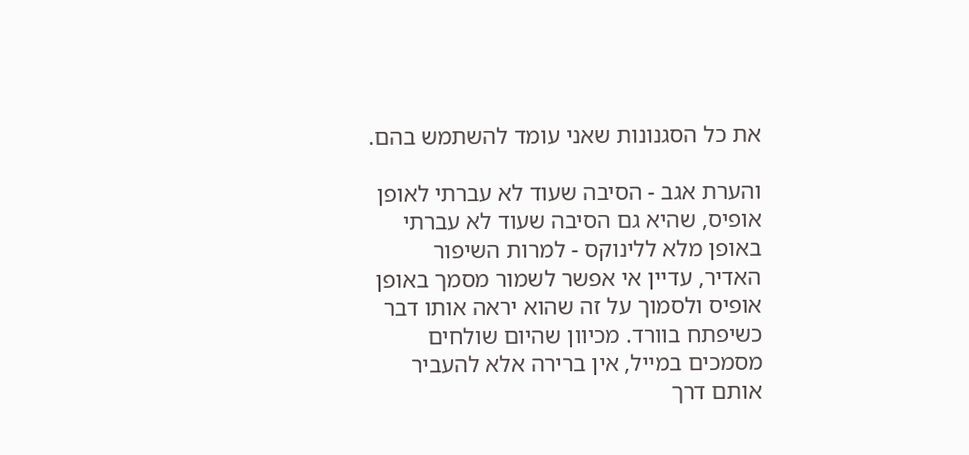את כל הסגנונות שאני עומד להשתמש בהם.

והערת אגב - הסיבה שעוד לא עברתי לאופן אופיס, שהיא גם הסיבה שעוד לא עברתי באופן מלא ללינוקס - למרות השיפור האדיר, עדיין אי אפשר לשמור מסמך באופן אופיס ולסמוך על זה שהוא יראה אותו דבר כשיפתח בוורד. מכיוון שהיום שולחים מסמכים במייל, אין ברירה אלא להעביר אותם דרך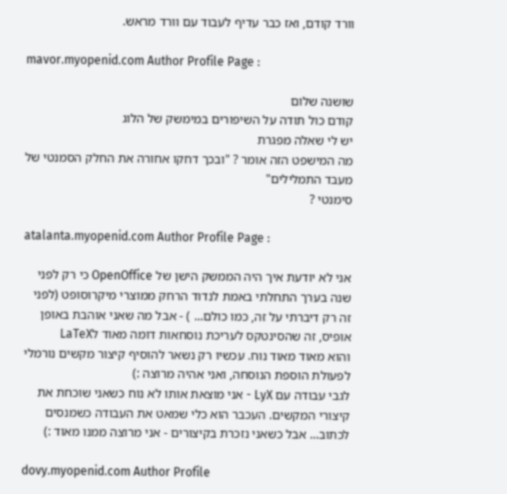וורד קודם, ואז כבר עדיף לעבוד עם וורד מראש.

mavor.myopenid.com Author Profile Page :

שושנה שלום
קודם כול תודה על השיפורים במימשק של הלוג
יש לי שאלה מפגרת
מה המישפט הזה אומר ? "ובכך דחקו אחורה את החלק הסמנטי של מעבד התמלילים"
סימנטי ?

atalanta.myopenid.com Author Profile Page :

אני לא יודעת איך היה הממשק הישן של OpenOffice כי רק לפני שנה בערך התחלתי באמת לנדוד הרחק ממוצרי מיקרוסופט (לפני זה רק דיברתי על זה, כמו כולם... ) - אבל מה שאני אוהבת באופן אופיס, זה שהסינטקס לעריכת נוסחאות דומה מאוד לLaTeX
והוא מאוד מאוד נוח. עכשיו רק נשאר להוסיף קיצור מקשים נורמלי לפעולת הוספת הנוסחה, ואני אהיה מרוצה :)
לגבי עבודה עם LyX - אני מוצאת אותו לא נוח כשאני שוכחת את קיצורי המקשים. העכבר הוא כלי שמאט את העבודה כשמנסים לכתוב... אבל כשאני נזכרת בקיצורים - אני מרוצה ממנו מאוד :)

dovy.myopenid.com Author Profile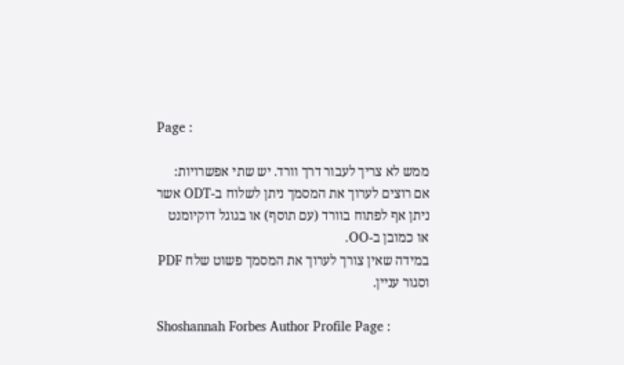Page :

ממש לא צריך לעבור דרך וורד. יש שתי אפשרויות:
אם רוצים לערוך את המסמך ניתן לשלוח ב-ODT אשר ניתן אף לפתוח בוורד (עם תוסף) או בגוגל דוקיומנט או כמובן ב-OO.
במידה שאין צורך לערוך את המסמך פשוט שלח PDF וסגור עניין.

Shoshannah Forbes Author Profile Page :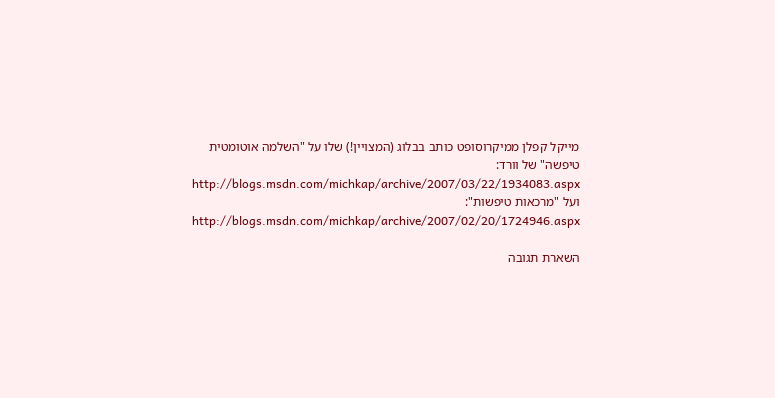מייקל קפלן ממיקרוסופט כותב בבלוג (המצויין!) שלו על "השלמה אוטומטית טיפשה" של וורד:
http://blogs.msdn.com/michkap/archive/2007/03/22/1934083.aspx
ועל "מרכאות טיפשות":
http://blogs.msdn.com/michkap/archive/2007/02/20/1724946.aspx

השארת תגובה